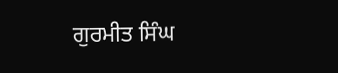ਗੁਰਮੀਤ ਸਿੰਘ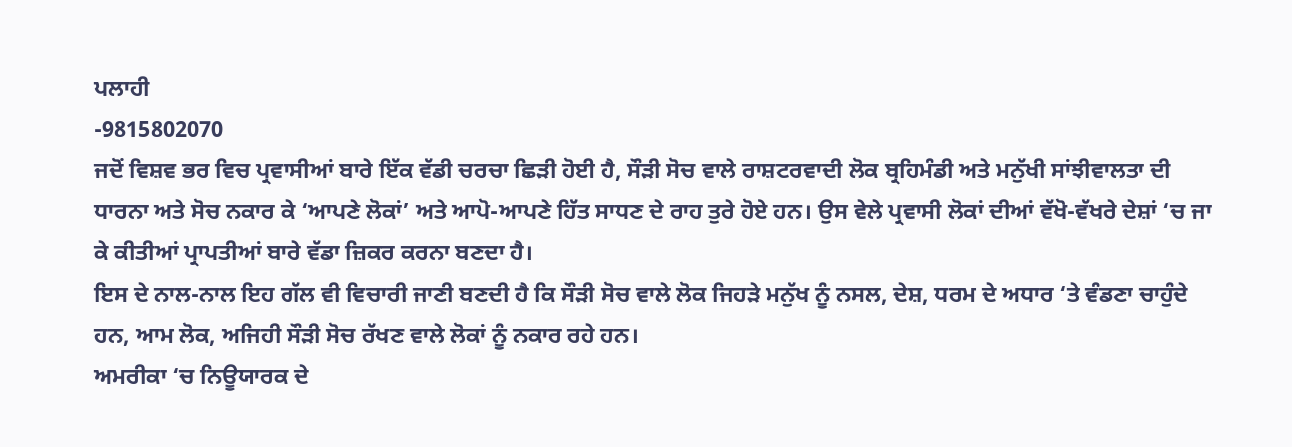ਪਲਾਹੀ
-9815802070
ਜਦੋਂ ਵਿਸ਼ਵ ਭਰ ਵਿਚ ਪ੍ਰਵਾਸੀਆਂ ਬਾਰੇ ਇੱਕ ਵੱਡੀ ਚਰਚਾ ਛਿੜੀ ਹੋਈ ਹੈ, ਸੌੜੀ ਸੋਚ ਵਾਲੇ ਰਾਸ਼ਟਰਵਾਦੀ ਲੋਕ ਬ੍ਰਹਿਮੰਡੀ ਅਤੇ ਮਨੁੱਖੀ ਸਾਂਝੀਵਾਲਤਾ ਦੀ ਧਾਰਨਾ ਅਤੇ ਸੋਚ ਨਕਾਰ ਕੇ ‘ਆਪਣੇ ਲੋਕਾਂ’ ਅਤੇ ਆਪੋ-ਆਪਣੇ ਹਿੱਤ ਸਾਧਣ ਦੇ ਰਾਹ ਤੁਰੇ ਹੋਏ ਹਨ। ਉਸ ਵੇਲੇ ਪ੍ਰਵਾਸੀ ਲੋਕਾਂ ਦੀਆਂ ਵੱਖੋ-ਵੱਖਰੇ ਦੇਸ਼ਾਂ ‘ਚ ਜਾ ਕੇ ਕੀਤੀਆਂ ਪ੍ਰਾਪਤੀਆਂ ਬਾਰੇ ਵੱਡਾ ਜ਼ਿਕਰ ਕਰਨਾ ਬਣਦਾ ਹੈ।
ਇਸ ਦੇ ਨਾਲ-ਨਾਲ ਇਹ ਗੱਲ ਵੀ ਵਿਚਾਰੀ ਜਾਣੀ ਬਣਦੀ ਹੈ ਕਿ ਸੌੜੀ ਸੋਚ ਵਾਲੇ ਲੋਕ ਜਿਹੜੇ ਮਨੁੱਖ ਨੂੰ ਨਸਲ, ਦੇਸ਼, ਧਰਮ ਦੇ ਅਧਾਰ ‘ਤੇ ਵੰਡਣਾ ਚਾਹੁੰਦੇ ਹਨ, ਆਮ ਲੋਕ, ਅਜਿਹੀ ਸੌੜੀ ਸੋਚ ਰੱਖਣ ਵਾਲੇ ਲੋਕਾਂ ਨੂੰ ਨਕਾਰ ਰਹੇ ਹਨ।
ਅਮਰੀਕਾ ‘ਚ ਨਿਊਯਾਰਕ ਦੇ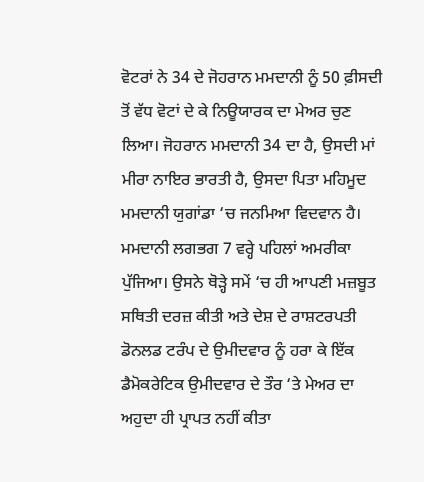ਵੋਟਰਾਂ ਨੇ 34 ਦੇ ਜੋਹਰਾਨ ਮਮਦਾਨੀ ਨੂੰ 50 ਫ਼ੀਸਦੀ ਤੋਂ ਵੱਧ ਵੋਟਾਂ ਦੇ ਕੇ ਨਿਊਯਾਰਕ ਦਾ ਮੇਅਰ ਚੁਣ ਲਿਆ। ਜੋਹਰਾਨ ਮਮਦਾਨੀ 34 ਦਾ ਹੈ, ਉਸਦੀ ਮਾਂ ਮੀਰਾ ਨਾਇਰ ਭਾਰਤੀ ਹੈ, ਉਸਦਾ ਪਿਤਾ ਮਹਿਮੂਦ ਮਮਦਾਨੀ ਯੁਗਾਂਡਾ ‘ਚ ਜਨਮਿਆ ਵਿਦਵਾਨ ਹੈ। ਮਮਦਾਨੀ ਲਗਭਗ 7 ਵਰ੍ਹੇ ਪਹਿਲਾਂ ਅਮਰੀਕਾ ਪੁੱਜਿਆ। ਉਸਨੇ ਥੋੜ੍ਹੇ ਸਮੇਂ ‘ਚ ਹੀ ਆਪਣੀ ਮਜ਼ਬੂਤ ਸਥਿਤੀ ਦਰਜ਼ ਕੀਤੀ ਅਤੇ ਦੇਸ਼ ਦੇ ਰਾਸ਼ਟਰਪਤੀ ਡੋਨਲਡ ਟਰੰਪ ਦੇ ਉਮੀਦਵਾਰ ਨੂੰ ਹਰਾ ਕੇ ਇੱਕ ਡੈਮੋਕਰੇਟਿਕ ਉਮੀਦਵਾਰ ਦੇ ਤੌਰ ‘ਤੇ ਮੇਅਰ ਦਾ ਅਹੁਦਾ ਹੀ ਪ੍ਰਾਪਤ ਨਹੀਂ ਕੀਤਾ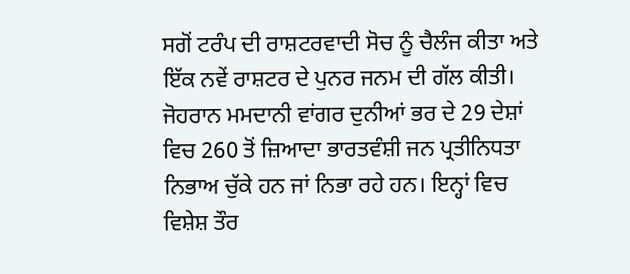ਸਗੋਂ ਟਰੰਪ ਦੀ ਰਾਸ਼ਟਰਵਾਦੀ ਸੋਚ ਨੂੰ ਚੈਲੰਜ ਕੀਤਾ ਅਤੇ ਇੱਕ ਨਵੇਂ ਰਾਸ਼ਟਰ ਦੇ ਪੁਨਰ ਜਨਮ ਦੀ ਗੱਲ ਕੀਤੀ।
ਜੋਹਰਾਨ ਮਮਦਾਨੀ ਵਾਂਗਰ ਦੁਨੀਆਂ ਭਰ ਦੇ 29 ਦੇਸ਼ਾਂ ਵਿਚ 260 ਤੋਂ ਜ਼ਿਆਦਾ ਭਾਰਤਵੰਸ਼ੀ ਜਨ ਪ੍ਰਤੀਨਿਧਤਾ ਨਿਭਾਅ ਚੁੱਕੇ ਹਨ ਜਾਂ ਨਿਭਾ ਰਹੇ ਹਨ। ਇਨ੍ਹਾਂ ਵਿਚ ਵਿਸ਼ੇਸ਼ ਤੌਰ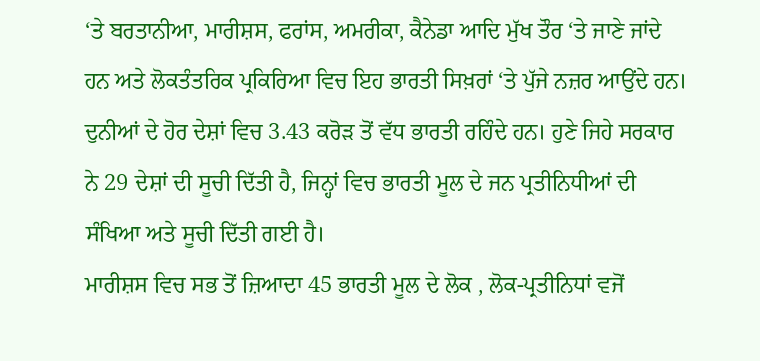‘ਤੇ ਬਰਤਾਨੀਆ, ਮਾਰੀਸ਼ਸ, ਫਰਾਂਸ, ਅਮਰੀਕਾ, ਕੈਨੇਡਾ ਆਦਿ ਮੁੱਖ ਤੌਰ ‘ਤੇ ਜਾਣੇ ਜਾਂਦੇ ਹਨ ਅਤੇ ਲੋਕਤੰਤਰਿਕ ਪ੍ਰਕਿਰਿਆ ਵਿਚ ਇਹ ਭਾਰਤੀ ਸਿਖ਼ਰਾਂ ‘ਤੇ ਪੁੱਜੇ ਨਜ਼ਰ ਆਉਂਦੇ ਹਨ।
ਦੁਨੀਆਂ ਦੇ ਹੋਰ ਦੇਸ਼ਾਂ ਵਿਚ 3.43 ਕਰੋੜ ਤੋਂ ਵੱਧ ਭਾਰਤੀ ਰਹਿੰਦੇ ਹਨ। ਹੁਣੇ ਜਿਹੇ ਸਰਕਾਰ ਨੇ 29 ਦੇਸ਼ਾਂ ਦੀ ਸੂਚੀ ਦਿੱਤੀ ਹੈ, ਜਿਨ੍ਹਾਂ ਵਿਚ ਭਾਰਤੀ ਮੂਲ ਦੇ ਜਨ ਪ੍ਰਤੀਨਿਧੀਆਂ ਦੀ ਸੰਖਿਆ ਅਤੇ ਸੂਚੀ ਦਿੱਤੀ ਗਈ ਹੈ।
ਮਾਰੀਸ਼ਸ ਵਿਚ ਸਭ ਤੋਂ ਜ਼ਿਆਦਾ 45 ਭਾਰਤੀ ਮੂਲ ਦੇ ਲੋਕ , ਲੋਕ-ਪ੍ਰਤੀਨਿਧਾਂ ਵਜੋਂ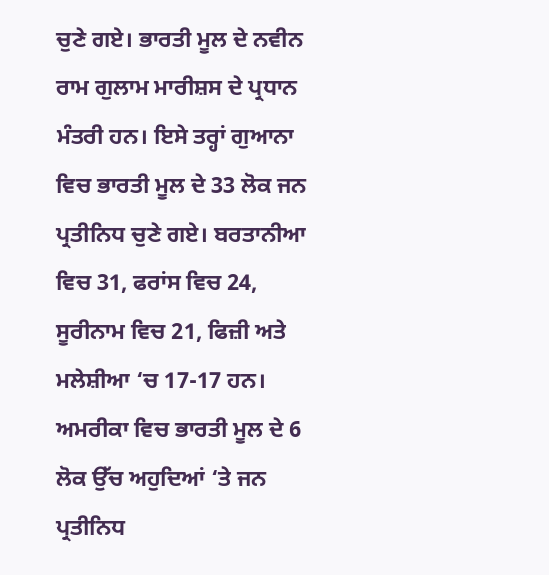ਚੁਣੇ ਗਏ। ਭਾਰਤੀ ਮੂਲ ਦੇ ਨਵੀਨ ਰਾਮ ਗੁਲਾਮ ਮਾਰੀਸ਼ਸ ਦੇ ਪ੍ਰਧਾਨ ਮੰਤਰੀ ਹਨ। ਇਸੇ ਤਰ੍ਹਾਂ ਗੁਆਨਾ ਵਿਚ ਭਾਰਤੀ ਮੂਲ ਦੇ 33 ਲੋਕ ਜਨ ਪ੍ਰਤੀਨਿਧ ਚੁਣੇ ਗਏ। ਬਰਤਾਨੀਆ ਵਿਚ 31, ਫਰਾਂਸ ਵਿਚ 24, ਸੂਰੀਨਾਮ ਵਿਚ 21, ਫਿਜ਼ੀ ਅਤੇ ਮਲੇਸ਼ੀਆ ‘ਚ 17-17 ਹਨ। ਅਮਰੀਕਾ ਵਿਚ ਭਾਰਤੀ ਮੂਲ ਦੇ 6 ਲੋਕ ਉੱਚ ਅਹੁਦਿਆਂ ‘ਤੇ ਜਨ ਪ੍ਰਤੀਨਿਧ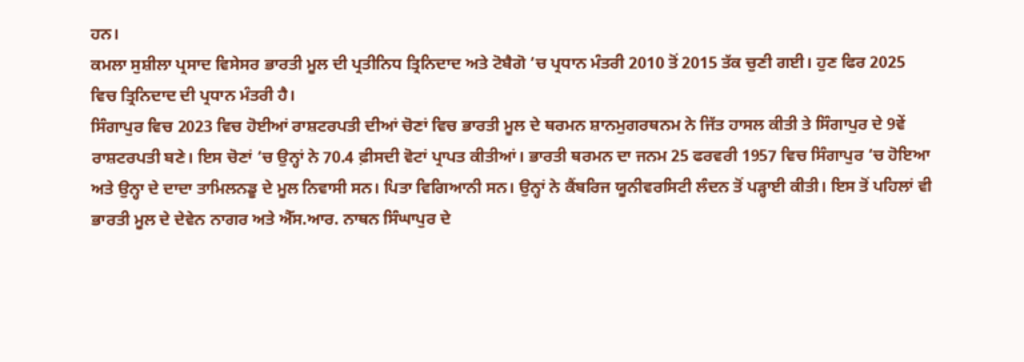ਹਨ।
ਕਮਲਾ ਸੁਸ਼ੀਲਾ ਪ੍ਰਸਾਦ ਵਿਸੇਸਰ ਭਾਰਤੀ ਮੂਲ ਦੀ ਪ੍ਰਤੀਨਿਧ ਤ੍ਰਿਨਿਦਾਦ ਅਤੇ ਟੋਬੈਗੋ ‘ਚ ਪ੍ਰਧਾਨ ਮੰਤਰੀ 2010 ਤੋਂ 2015 ਤੱਕ ਚੁਣੀ ਗਈ। ਹੁਣ ਫਿਰ 2025 ਵਿਚ ਤ੍ਰਿਨਿਦਾਦ ਦੀ ਪ੍ਰਧਾਨ ਮੰਤਰੀ ਹੈ।
ਸਿੰਗਾਪੁਰ ਵਿਚ 2023 ਵਿਚ ਹੋਈਆਂ ਰਾਸ਼ਟਰਪਤੀ ਦੀਆਂ ਚੋਣਾਂ ਵਿਚ ਭਾਰਤੀ ਮੂਲ ਦੇ ਥਰਮਨ ਸ਼ਾਨਮੁਗਰਥਨਮ ਨੇ ਜਿੱਤ ਹਾਸਲ ਕੀਤੀ ਤੇ ਸਿੰਗਾਪੁਰ ਦੇ 9ਵੇਂ ਰਾਸ਼ਟਰਪਤੀ ਬਣੇ। ਇਸ ਚੋਣਾਂ ‘ਚ ਉਨ੍ਹਾਂ ਨੇ 70.4 ਫ਼ੀਸਦੀ ਵੋਟਾਂ ਪ੍ਰਾਪਤ ਕੀਤੀਆਂ। ਭਾਰਤੀ ਥਰਮਨ ਦਾ ਜਨਮ 25 ਫਰਵਰੀ 1957 ਵਿਚ ਸਿੰਗਾਪੁਰ ‘ਚ ਹੋਇਆ ਅਤੇ ਉਨ੍ਹਾ ਦੇ ਦਾਦਾ ਤਾਮਿਲਨਡੂ ਦੇ ਮੂਲ ਨਿਵਾਸੀ ਸਨ। ਪਿਤਾ ਵਿਗਿਆਨੀ ਸਨ। ਉਨ੍ਹਾਂ ਨੇ ਕੈਂਬਰਿਜ ਯੂਨੀਵਰਸਿਟੀ ਲੰਦਨ ਤੋਂ ਪੜ੍ਹਾਈ ਕੀਤੀ। ਇਸ ਤੋਂ ਪਹਿਲਾਂ ਵੀ ਭਾਰਤੀ ਮੂਲ ਦੇ ਦੇਵੇਨ ਨਾਗਰ ਅਤੇ ਐੱਸ.ਆਰ. ਨਾਥਨ ਸਿੰਘਾਪੁਰ ਦੇ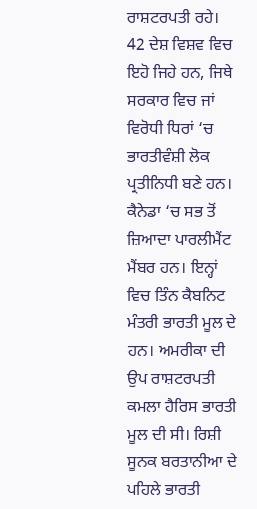ਰਾਸ਼ਟਰਪਤੀ ਰਹੇ।
42 ਦੇਸ਼ ਵਿਸ਼ਵ ਵਿਚ ਇਹੋ ਜਿਹੇ ਹਨ, ਜਿਥੇ ਸਰਕਾਰ ਵਿਚ ਜਾਂ ਵਿਰੋਧੀ ਧਿਰਾਂ ‘ਚ ਭਾਰਤੀਵੰਸ਼ੀ ਲੋਕ ਪ੍ਰਤੀਨਿਧੀ ਬਣੇ ਹਨ। ਕੈਨੇਡਾ ‘ਚ ਸਭ ਤੋਂ ਜ਼ਿਆਦਾ ਪਾਰਲੀਮੈਂਟ ਮੈਂਬਰ ਹਨ। ਇਨ੍ਹਾਂ ਵਿਚ ਤਿੰਨ ਕੈਬਨਿਟ ਮੰਤਰੀ ਭਾਰਤੀ ਮੂਲ ਦੇ ਹਨ। ਅਮਰੀਕਾ ਦੀ ਉਪ ਰਾਸ਼ਟਰਪਤੀ ਕਮਲਾ ਹੈਰਿਸ ਭਾਰਤੀ ਮੂਲ ਦੀ ਸੀ। ਰਿਸ਼ੀ ਸੂਨਕ ਬਰਤਾਨੀਆ ਦੇ ਪਹਿਲੇ ਭਾਰਤੀ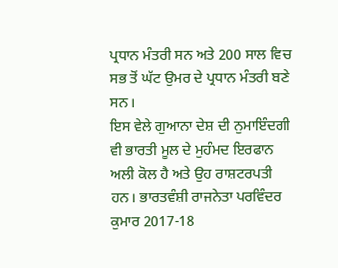ਪ੍ਰਧਾਨ ਮੰਤਰੀ ਸਨ ਅਤੇ 200 ਸਾਲ ਵਿਚ ਸਭ ਤੋਂ ਘੱਟ ਉਮਰ ਦੇ ਪ੍ਰਧਾਨ ਮੰਤਰੀ ਬਣੇ ਸਨ।
ਇਸ ਵੇਲੇ ਗੁਆਨਾ ਦੇਸ਼ ਦੀ ਨੁਮਾਇੰਦਗੀ ਵੀ ਭਾਰਤੀ ਮੂਲ ਦੇ ਮੁਹੰਮਦ ਇਰਫਾਨ ਅਲੀ ਕੋਲ ਹੈ ਅਤੇ ਉਹ ਰਾਸ਼ਟਰਪਤੀ ਹਨ। ਭਾਰਤਵੰਸ਼ੀ ਰਾਜਨੇਤਾ ਪਰਵਿੰਦਰ ਕੁਮਾਰ 2017-18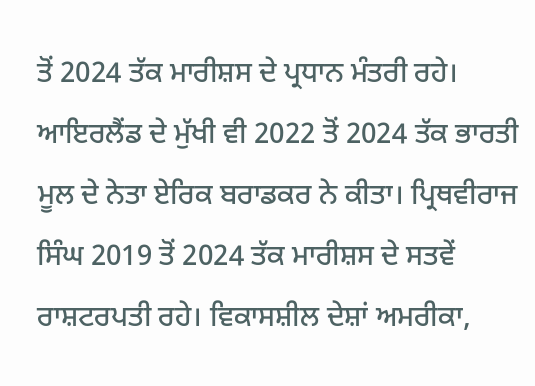ਤੋਂ 2024 ਤੱਕ ਮਾਰੀਸ਼ਸ ਦੇ ਪ੍ਰਧਾਨ ਮੰਤਰੀ ਰਹੇ। ਆਇਰਲੈਂਡ ਦੇ ਮੁੱਖੀ ਵੀ 2022 ਤੋਂ 2024 ਤੱਕ ਭਾਰਤੀ ਮੂਲ ਦੇ ਨੇਤਾ ਏਰਿਕ ਬਰਾਡਕਰ ਨੇ ਕੀਤਾ। ਪ੍ਰਿਥਵੀਰਾਜ ਸਿੰਘ 2019 ਤੋਂ 2024 ਤੱਕ ਮਾਰੀਸ਼ਸ ਦੇ ਸਤਵੇਂ ਰਾਸ਼ਟਰਪਤੀ ਰਹੇ। ਵਿਕਾਸਸ਼ੀਲ ਦੇਸ਼ਾਂ ਅਮਰੀਕਾ,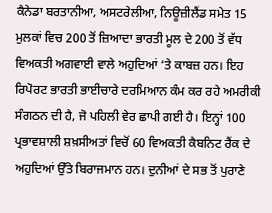ਕੈਨੇਡਾ ਬਰਤਾਨੀਆ, ਅਸਟਰੇਲੀਆ, ਨਿਊਜ਼ੀਲੈਂਡ ਸਮੇਤ 15 ਮੁਲਕਾਂ ਵਿਚ 200 ਤੋਂ ਜ਼ਿਆਦਾ ਭਾਰਤੀ ਮੂਲ ਦੇ 200 ਤੋਂ ਵੱਧ ਵਿਅਕਤੀ ਅਗਵਾਈ ਵਾਲੇ ਅਹੁਦਿਆਂ ‘ਤੇ ਕਾਬਜ਼ ਹਨ। ਇਹ ਰਿਪੋਰਟ ਭਾਰਤੀ ਭਾਈਚਾਰੇ ਦਰਮਿਆਨ ਕੰਮ ਕਰ ਰਹੇ ਅਮਰੀਕੀ ਸੰਗਠਨ ਦੀ ਹੈ, ਜੋ ਪਹਿਲੀ ਵੇਰ ਛਾਪੀ ਗਈ ਹੈ। ਇਨ੍ਹਾਂ 100 ਪ੍ਰਭਾਵਸ਼ਾਲੀ ਸ਼ਖ਼ਸੀਅਤਾਂ ਵਿਚੋਂ 60 ਵਿਅਕਤੀ ਕੈਬਨਿਟ ਰੈਂਕ ਦੇ ਅਹੁਦਿਆਂ ਉੱਤੇ ਬਿਰਾਜਮਾਨ ਹਨ। ਦੁਨੀਆਂ ਦੇ ਸਭ ਤੋਂ ਪੁਰਾਣੇ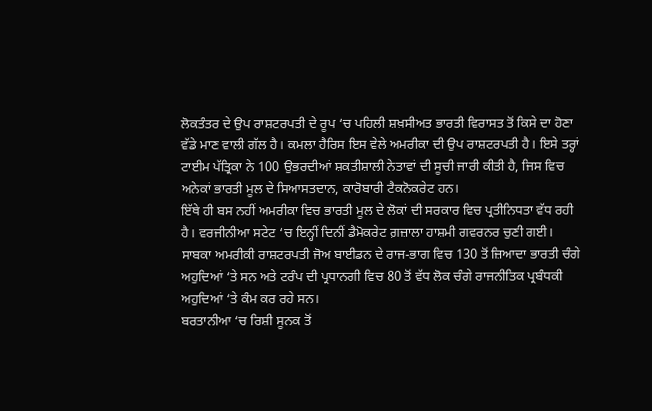ਲੋਕਤੰਤਰ ਦੇ ਉਪ ਰਾਸ਼ਟਰਪਤੀ ਦੇ ਰੂਪ ‘ਚ ਪਹਿਲੀ ਸ਼ਖ਼ਸੀਅਤ ਭਾਰਤੀ ਵਿਰਾਸਤ ਤੋਂ ਕਿਸੇ ਦਾ ਹੋਣਾ ਵੱਡੇ ਮਾਣ ਵਾਲੀ ਗੱਲ ਹੈ। ਕਮਲਾ ਹੈਰਿਸ ਇਸ ਵੇਲੇ ਅਮਰੀਕਾ ਦੀ ਉਪ ਰਾਸ਼ਟਰਪਤੀ ਹੈ। ਇਸੇ ਤਰ੍ਹਾਂ ਟਾਈਮ ਪੱਤ੍ਰਿਕਾ ਨੇ 100 ਉਭਰਦੀਆਂ ਸ਼ਕਤੀਸ਼ਾਲੀ ਨੇਤਾਵਾਂ ਦੀ ਸੂਚੀ ਜਾਰੀ ਕੀਤੀ ਹੈ, ਜਿਸ ਵਿਚ ਅਨੇਕਾਂ ਭਾਰਤੀ ਮੂਲ ਦੇ ਸਿਆਸਤਦਾਨ, ਕਾਰੋਬਾਰੀ ਟੈਕਨੋਕਰੇਟ ਹਨ।
ਇੱਥੇ ਹੀ ਬਸ ਨਹੀਂ ਅਮਰੀਕਾ ਵਿਚ ਭਾਰਤੀ ਮੂਲ ਦੇ ਲੋਕਾਂ ਦੀ ਸਰਕਾਰ ਵਿਚ ਪ੍ਰਤੀਨਿਧਤਾ ਵੱਧ ਰਹੀ ਹੈ। ਵਰਜੀਨੀਆ ਸਟੇਟ ‘ਚ ਇਨ੍ਹੀਂ ਦਿਨੀਂ ਡੈਮੋਕਰੇਟ ਗ਼ਜ਼ਾਲਾ ਹਾਸ਼ਮੀ ਗਵਰਨਰ ਚੁਣੀ ਗਈ।
ਸਾਬਕਾ ਅਮਰੀਕੀ ਰਾਸ਼ਟਰਪਤੀ ਜੋਅ ਬਾਈਡਨ ਦੇ ਰਾਜ-ਭਾਗ ਵਿਚ 130 ਤੋਂ ਜ਼ਿਆਦਾ ਭਾਰਤੀ ਚੰਗੇ ਅਹੁਦਿਆਂ ‘ਤੇ ਸਨ ਅਤੇ ਟਰੰਪ ਦੀ ਪ੍ਰਧਾਨਗੀ ਵਿਚ 80 ਤੋਂ ਵੱਧ ਲੋਕ ਚੰਗੇ ਰਾਜਨੀਤਿਕ ਪ੍ਰਬੰਧਕੀ ਅਹੁਦਿਆਂ ‘ਤੇ ਕੰਮ ਕਰ ਰਹੇ ਸਨ।
ਬਰਤਾਨੀਆ ‘ਚ ਰਿਸ਼ੀ ਸੂਨਕ ਤੋਂ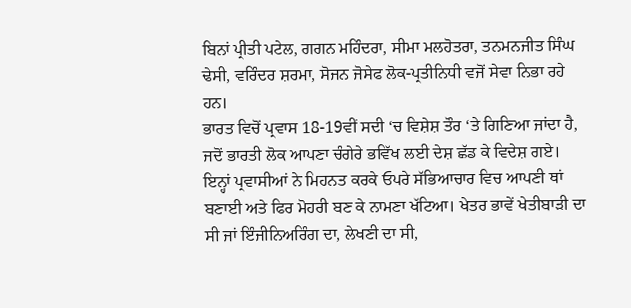ਬਿਨਾਂ ਪ੍ਰੀਤੀ ਪਟੇਲ, ਗਗਨ ਮਹਿੰਦਰਾ, ਸੀਮਾ ਮਲਹੋਤਰਾ, ਤਨਮਨਜੀਤ ਸਿੰਘ ਢੇਸੀ, ਵਰਿੰਦਰ ਸ਼ਰਮਾ, ਸੋਜਨ ਜੋਸੇਫ ਲੋਕ-ਪ੍ਰਤੀਨਿਧੀ ਵਜੋਂ ਸੇਵਾ ਨਿਭਾ ਰਹੇ ਹਨ।
ਭਾਰਤ ਵਿਚੋਂ ਪ੍ਰਵਾਸ 18-19ਵੀਂ ਸਦੀ ‘ਚ ਵਿਸ਼ੇਸ਼ ਤੌਰ ‘ਤੇ ਗਿਣਿਆ ਜਾਂਦਾ ਹੈ, ਜਦੋਂ ਭਾਰਤੀ ਲੋਕ ਆਪਣਾ ਚੰਗੇਰੇ ਭਵਿੱਖ ਲਈ ਦੇਸ਼ ਛੱਡ ਕੇ ਵਿਦੇਸ਼ ਗਏ। ਇਨ੍ਹਾਂ ਪ੍ਰਵਾਸੀਆਂ ਨੇ ਮਿਹਨਤ ਕਰਕੇ ਓਪਰੇ ਸੱਭਿਆਚਾਰ ਵਿਚ ਆਪਣੀ ਥਾਂ ਬਣਾਈ ਅਤੇ ਫਿਰ ਮੋਹਰੀ ਬਣ ਕੇ ਨਾਮਣਾ ਖੱਟਿਆ। ਖੇਤਰ ਭਾਵੇਂ ਖੇਤੀਬਾੜੀ ਦਾ ਸੀ ਜਾਂ ਇੰਜੀਨਿਅਰਿੰਗ ਦਾ, ਲੇਖਣੀ ਦਾ ਸੀ,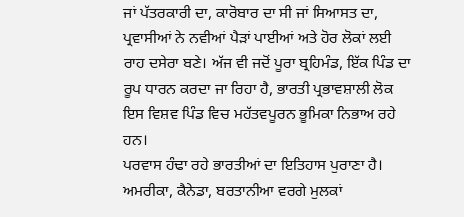ਜਾਂ ਪੱਤਰਕਾਰੀ ਦਾ, ਕਾਰੋਬਾਰ ਦਾ ਸੀ ਜਾਂ ਸਿਆਸਤ ਦਾ, ਪ੍ਰਵਾਸੀਆਂ ਨੇ ਨਵੀਆਂ ਪੈੜਾਂ ਪਾਈਆਂ ਅਤੇ ਹੋਰ ਲੋਕਾਂ ਲਈ ਰਾਹ ਦਸੇਰਾ ਬਣੇ। ਅੱਜ ਵੀ ਜਦੋਂ ਪੂਰਾ ਬ੍ਰਹਿਮੰਡ, ਇੱਕ ਪਿੰਡ ਦਾ ਰੂਪ ਧਾਰਨ ਕਰਦਾ ਜਾ ਰਿਹਾ ਹੈ, ਭਾਰਤੀ ਪ੍ਰਭਾਵਸ਼ਾਲੀ ਲੋਕ ਇਸ ਵਿਸ਼ਵ ਪਿੰਡ ਵਿਚ ਮਹੱਤਵਪੂਰਨ ਭੂਮਿਕਾ ਨਿਭਾਅ ਰਹੇ ਹਨ।
ਪਰਵਾਸ ਹੰਢਾ ਰਹੇ ਭਾਰਤੀਆਂ ਦਾ ਇਤਿਹਾਸ ਪੁਰਾਣਾ ਹੈ। ਅਮਰੀਕਾ, ਕੈਨੇਡਾ, ਬਰਤਾਨੀਆ ਵਰਗੇ ਮੁਲਕਾਂ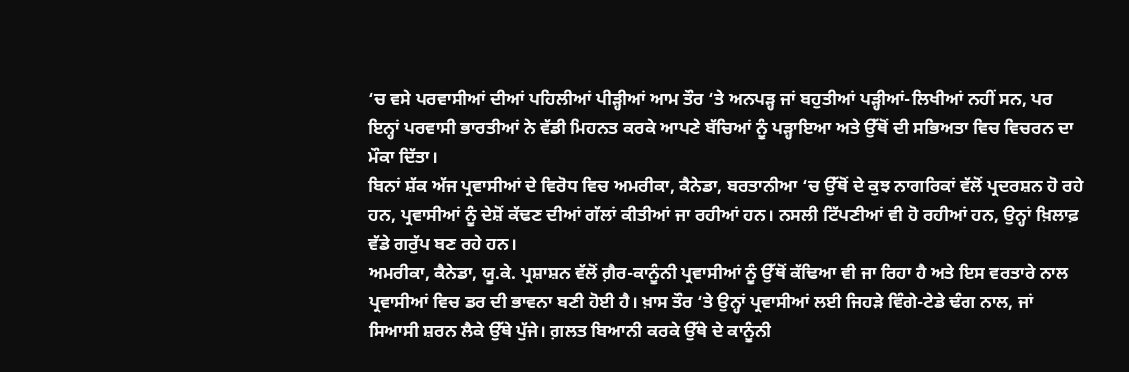‘ਚ ਵਸੇ ਪਰਵਾਸੀਆਂ ਦੀਆਂ ਪਹਿਲੀਆਂ ਪੀੜ੍ਹੀਆਂ ਆਮ ਤੌਰ ‘ਤੇ ਅਨਪੜ੍ਹ ਜਾਂ ਬਹੁਤੀਆਂ ਪੜ੍ਹੀਆਂ-ਲਿਖੀਆਂ ਨਹੀਂ ਸਨ, ਪਰ ਇਨ੍ਹਾਂ ਪਰਵਾਸੀ ਭਾਰਤੀਆਂ ਨੇ ਵੱਡੀ ਮਿਹਨਤ ਕਰਕੇ ਆਪਣੇ ਬੱਚਿਆਂ ਨੂੰ ਪੜ੍ਹਾਇਆ ਅਤੇ ਉੱਥੋਂ ਦੀ ਸਭਿਅਤਾ ਵਿਚ ਵਿਚਰਨ ਦਾ ਮੌਕਾ ਦਿੱਤਾ।
ਬਿਨਾਂ ਸ਼ੱਕ ਅੱਜ ਪ੍ਰਵਾਸੀਆਂ ਦੇ ਵਿਰੋਧ ਵਿਚ ਅਮਰੀਕਾ, ਕੈਨੇਡਾ, ਬਰਤਾਨੀਆ ‘ਚ ਉੱਥੋਂ ਦੇ ਕੁਝ ਨਾਗਰਿਕਾਂ ਵੱਲੋਂ ਪ੍ਰਦਰਸ਼ਨ ਹੋ ਰਹੇ ਹਨ, ਪ੍ਰਵਾਸੀਆਂ ਨੂੰ ਦੇਸ਼ੋਂ ਕੱਢਣ ਦੀਆਂ ਗੱਲਾਂ ਕੀਤੀਆਂ ਜਾ ਰਹੀਆਂ ਹਨ। ਨਸਲੀ ਟਿੱਪਣੀਆਂ ਵੀ ਹੋ ਰਹੀਆਂ ਹਨ, ਉਨ੍ਹਾਂ ਖ਼ਿਲਾਫ਼ ਵੱਡੇ ਗਰੁੱਪ ਬਣ ਰਹੇ ਹਨ।
ਅਮਰੀਕਾ, ਕੈਨੇਡਾ, ਯੂ.ਕੇ. ਪ੍ਰਸ਼ਾਸ਼ਨ ਵੱਲੋਂ ਗ਼ੈਰ-ਕਾਨੂੰਨੀ ਪ੍ਰਵਾਸੀਆਂ ਨੂੰ ਉੱਥੋਂ ਕੱਢਿਆ ਵੀ ਜਾ ਰਿਹਾ ਹੈ ਅਤੇ ਇਸ ਵਰਤਾਰੇ ਨਾਲ ਪ੍ਰਵਾਸੀਆਂ ਵਿਚ ਡਰ ਦੀ ਭਾਵਨਾ ਬਣੀ ਹੋਈ ਹੈ। ਖ਼ਾਸ ਤੌਰ ‘ਤੇ ਉਨ੍ਹਾਂ ਪ੍ਰਵਾਸੀਆਂ ਲਈ ਜਿਹੜੇ ਵਿੰਗੇ-ਟੇਡੇ ਢੰਗ ਨਾਲ, ਜਾਂ ਸਿਆਸੀ ਸ਼ਰਨ ਲੈਕੇ ਉੱਥੇ ਪੁੱਜੇ। ਗ਼ਲਤ ਬਿਆਨੀ ਕਰਕੇ ਉੱਥੇ ਦੇ ਕਾਨੂੰਨੀ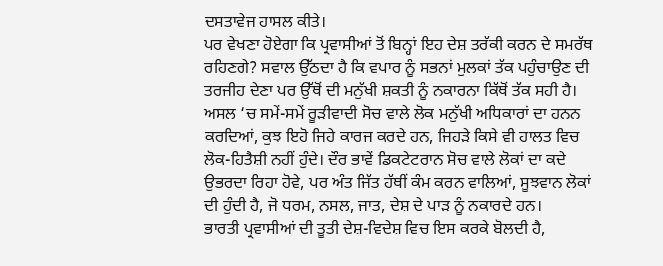ਦਸਤਾਵੇਜ ਹਾਸਲ ਕੀਤੇ।
ਪਰ ਵੇਖਣਾ ਹੋਏਗਾ ਕਿ ਪ੍ਰਵਾਸੀਆਂ ਤੋਂ ਬਿਨ੍ਹਾਂ ਇਹ ਦੇਸ਼ ਤਰੱਕੀ ਕਰਨ ਦੇ ਸਮਰੱਥ ਰਹਿਣਗੇ? ਸਵਾਲ ਉੱਠਦਾ ਹੈ ਕਿ ਵਪਾਰ ਨੂੰ ਸਭਨਾਂ ਮੁਲਕਾਂ ਤੱਕ ਪਹੁੰਚਾਉਣ ਦੀ ਤਰਜੀਹ ਦੇਣਾ ਪਰ ਉੱਥੋਂ ਦੀ ਮਨੁੱਖੀ ਸ਼ਕਤੀ ਨੂੰ ਨਕਾਰਨਾ ਕਿੱਥੋਂ ਤੱਕ ਸਹੀ ਹੈ।
ਅਸਲ ‘ਚ ਸਮੇਂ-ਸਮੇਂ ਰੂੜੀਵਾਦੀ ਸੋਚ ਵਾਲੇ ਲੋਕ ਮਨੁੱਖੀ ਅਧਿਕਾਰਾਂ ਦਾ ਹਨਨ ਕਰਦਿਆਂ, ਕੁਝ ਇਹੋ ਜਿਹੇ ਕਾਰਜ ਕਰਦੇ ਹਨ, ਜਿਹੜੇ ਕਿਸੇ ਵੀ ਹਾਲਤ ਵਿਚ ਲੋਕ-ਹਿਤੈਸ਼ੀ ਨਹੀਂ ਹੁੰਦੇ। ਦੌਰ ਭਾਵੇਂ ਡਿਕਟੇਟਰਾਨ ਸੋਚ ਵਾਲੇ ਲੋਕਾਂ ਦਾ ਕਦੇ ਉਭਰਦਾ ਰਿਹਾ ਹੋਵੇ, ਪਰ ਅੰਤ ਜਿੱਤ ਹੱਥੀਂ ਕੰਮ ਕਰਨ ਵਾਲਿਆਂ, ਸੂਝਵਾਨ ਲੋਕਾਂ ਦੀ ਹੁੰਦੀ ਹੈ, ਜੋ ਧਰਮ, ਨਸਲ, ਜਾਤ, ਦੇਸ਼ ਦੇ ਪਾੜ ਨੂੰ ਨਕਾਰਦੇ ਹਨ।
ਭਾਰਤੀ ਪ੍ਰਵਾਸੀਆਂ ਦੀ ਤੂਤੀ ਦੇਸ਼-ਵਿਦੇਸ਼ ਵਿਚ ਇਸ ਕਰਕੇ ਬੋਲਦੀ ਹੈ,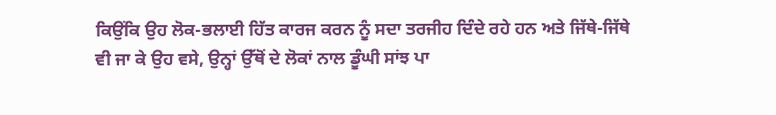ਕਿਉਂਕਿ ਉਹ ਲੋਕ-ਭਲਾਈ ਹਿੱਤ ਕਾਰਜ ਕਰਨ ਨੂੰ ਸਦਾ ਤਰਜੀਹ ਦਿੰਦੇ ਰਹੇ ਹਨ ਅਤੇ ਜਿੱਥੇ-ਜਿੱਥੇ ਵੀ ਜਾ ਕੇ ਉਹ ਵਸੇ, ਉਨ੍ਹਾਂ ਉੱਥੋਂ ਦੇ ਲੋਕਾਂ ਨਾਲ ਡੂੰਘੀ ਸਾਂਝ ਪਾ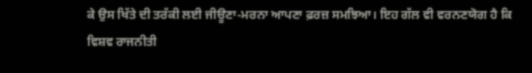ਕੇ ਉਸ ਖਿੱਤੇ ਦੀ ਤਰੱਕੀ ਲਈ ਜੀਊਣਾ-ਮਰਨਾ ਆਪਣਾ ਫ਼ਰਜ਼ ਸਮਝਿਆ। ਇਹ ਗੱਲ ਵੀ ਵਰਨਣਯੋਗ ਹੈ ਕਿ ਵਿਸ਼ਵ ਰਾਜਨੀਤੀ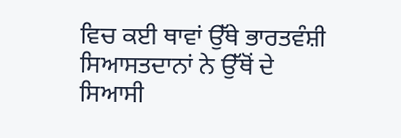ਵਿਚ ਕਈ ਥਾਵਾਂ ਉੱਥੇ ਭਾਰਤਵੰਸ਼ੀ ਸਿਆਸਤਦਾਨਾਂ ਨੇ ਉੱਥੋਂ ਦੇ ਸਿਆਸੀ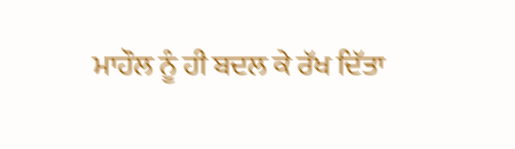ਮਾਹੌਲ ਨੂੰ ਹੀ ਬਦਲ ਕੇ ਰੱਖ ਦਿੱਤਾ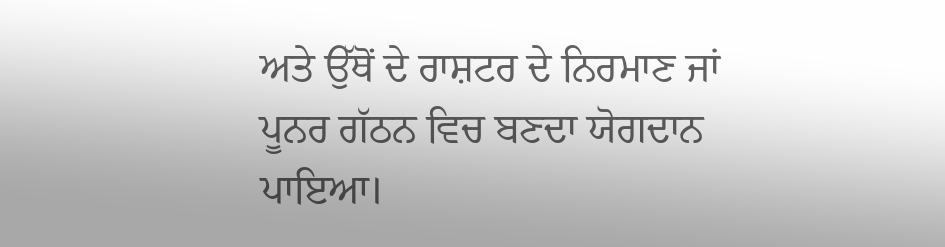ਅਤੇ ਉੱਥੋਂ ਦੇ ਰਾਸ਼ਟਰ ਦੇ ਨਿਰਮਾਣ ਜਾਂ ਪੂਨਰ ਗੱਠਨ ਵਿਚ ਬਣਦਾ ਯੋਗਦਾਨ ਪਾਇਆ।